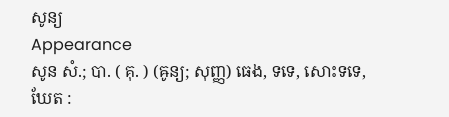សូន្យ
Appearance
សូន សំ.; បា. ( គុ. ) (ឝូន្យ; សុញ្ញ) ធេង, ទទេ, សោះទទេ, ឃែត :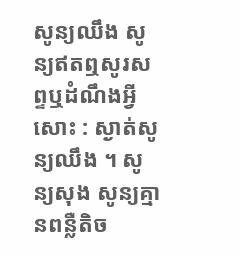សូន្យឈឹង សូន្យឥតឮសូរសព្ទឬដំណឹងអ្វីសោះ : ស្ងាត់សូន្យឈឹង ។ សូន្យសុង សូន្យគ្មានពន្លឺតិច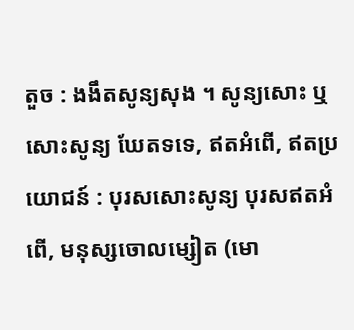តួច : ងងឹតសូន្យសុង ។ សូន្យសោះ ឬ សោះសូន្យ ឃែតទទេ, ឥតអំពើ, ឥតប្រយោជន៍ : បុរសសោះសូន្យ បុរសឥតអំពើ, មនុស្សចោលម្សៀត (មោ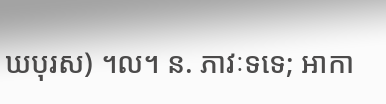ឃបុរស) ។ល។ ន. ភាវៈទទេ; អាកា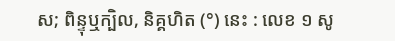ស; ពិន្ទុឬក្បិល, និគ្គហិត (°) នេះ : លេខ ១ សូ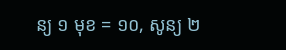ន្យ ១ មុខ = ១០, សូន្យ ២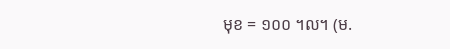មុខ = ១០០ ។ល។ (ម.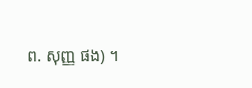ព. សុញ្ញ ផង) ។